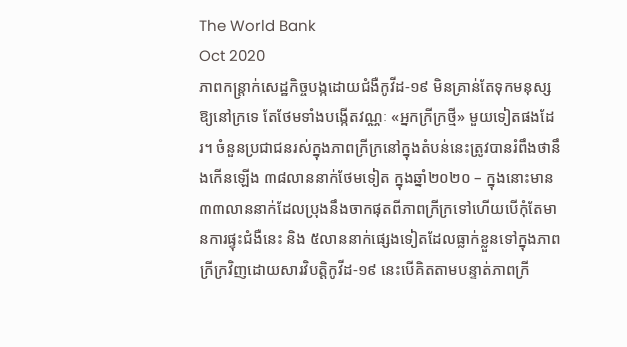The World Bank
Oct 2020
ភាពកន្ត្រាក់សេដ្ឋកិច្ចបង្កដោយជំងឺកូវីដ-១៩ មិនគ្រាន់តែទុកមនុស្សឱ្យនៅក្រទេ តែថែមទាំងបង្កើតវណ្ណៈ «អ្នកក្រីក្រថ្មី» មួយទៀតផងដែរ។ ចំនួនប្រជាជនរស់ក្នុងភាពក្រីក្រនៅក្នុងតំបន់នេះត្រូវបានរំពឹងថានឹងកើនឡើង ៣៨លាននាក់ថែមទៀត ក្នុងឆ្នាំ២០២០ – ក្នុងនោះមាន ៣៣លាននាក់ដែលប្រុងនឹងចាកផុតពីភាពក្រីក្រទៅហើយបើកុំតែមានការផ្ទុះជំងឺនេះ និង ៥លាននាក់ផ្សេងទៀតដែលធ្លាក់ខ្លួនទៅក្នុងភាពក្រីក្រវិញដោយសារវិបត្តិកូវីដ-១៩ នេះបើគិតតាមបន្ទាត់ភាពក្រី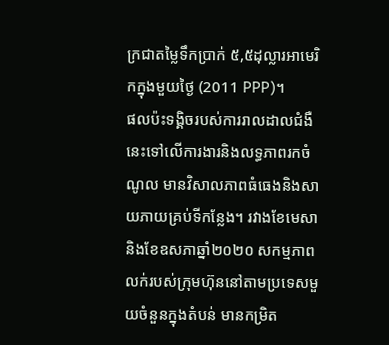ក្រជាតម្លៃទឹកប្រាក់ ៥,៥ដុល្លារអាមេរិកក្នុងមួយថ្ងៃ (2011 PPP)។
ផលប៉ះទង្គិចរបស់ការរាលដាលជំងឺនេះទៅលើការងារនិងលទ្ធភាពរកចំណូល មានវិសាលភាពធំធេងនិងសាយភាយគ្រប់ទីកន្លែង។ រវាងខែមេសានិងខែឧសភាឆ្នាំ២០២០ សកម្មភាពលក់របស់ក្រុមហ៊ុននៅតាមប្រទេសមួយចំនួនក្នុងតំបន់ មានកម្រិត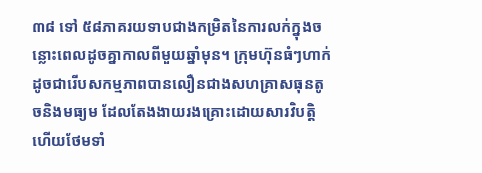៣៨ ទៅ ៥៨ភាគរយទាបជាងកម្រិតនៃការលក់ក្នុងចន្លោះពេលដូចគ្នាកាលពីមួយឆ្នាំមុន។ ក្រុមហ៊ុនធំៗហាក់ដូចជារើបសកម្មភាពបានលឿនជាងសហគ្រាសធុនតូចនិងមធ្យម ដែលតែងងាយរងគ្រោះដោយសារវិបត្តិហើយថែមទាំ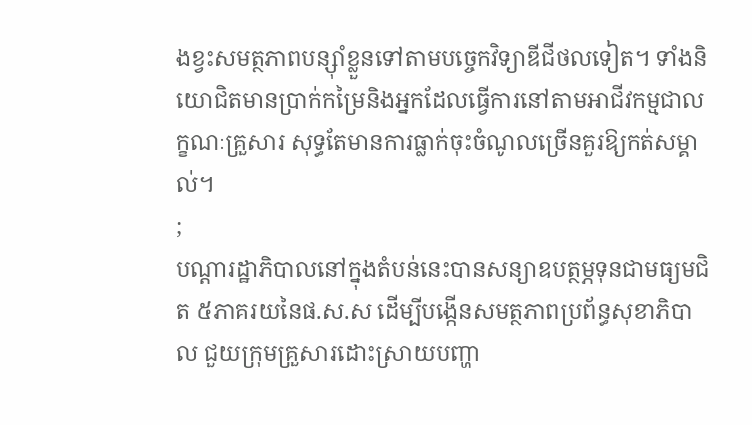ងខ្វះសមត្ថភាពបន្ស៊ាំខ្លួនទៅតាមបច្ចេកវិទ្យាឌីជីថលទៀត។ ទាំងនិយោជិតមានប្រាក់កម្រៃនិងអ្នកដែលធ្វើការនៅតាមអាជីវកម្មជាលក្ខណៈគ្រួសារ សុទ្ធតែមានការធ្លាក់ចុះចំណូលច្រើនគួរឱ្យកត់សម្គាល់។
;
បណ្តារដ្ឋាភិបាលនៅក្នុងតំបន់នេះបានសន្យាឧបត្ថម្ភទុនជាមធ្យមជិត ៥ភាគរយនៃផ.ស.ស ដើម្បីបង្កើនសមត្ថភាពប្រព័ន្ធសុខាភិបាល ជួយក្រុមគ្រួសារដោះស្រាយបញ្ហា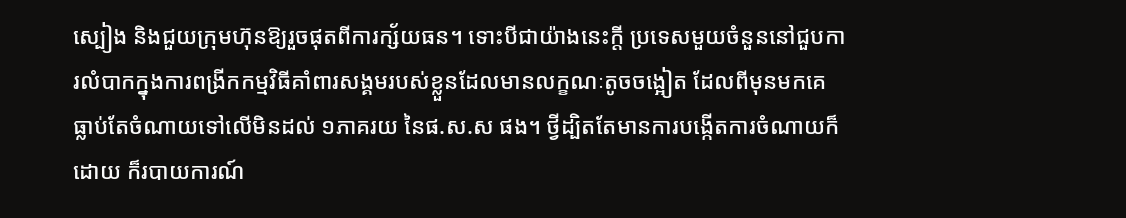ស្បៀង និងជួយក្រុមហ៊ុនឱ្យរួចផុតពីការក្ស័យធន។ ទោះបីជាយ៉ាងនេះក្តី ប្រទេសមួយចំនួននៅជួបការលំបាកក្នុងការពង្រីកកម្មវិធីគាំពារសង្គមរបស់ខ្លួនដែលមានលក្ខណៈតូចចង្អៀត ដែលពីមុនមកគេធ្លាប់តែចំណាយទៅលើមិនដល់ ១ភាគរយ នៃផ.ស.ស ផង។ ថ្វីដ្បិតតែមានការបង្កើតការចំណាយក៏ដោយ ក៏របាយការណ៍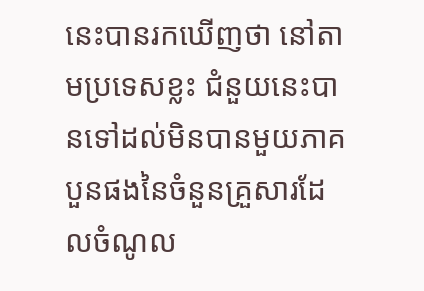នេះបានរកឃើញថា នៅតាមប្រទេសខ្លះ ជំនួយនេះបានទៅដល់មិនបានមួយភាគបួនផងនៃចំនួនគ្រួសារដែលចំណូល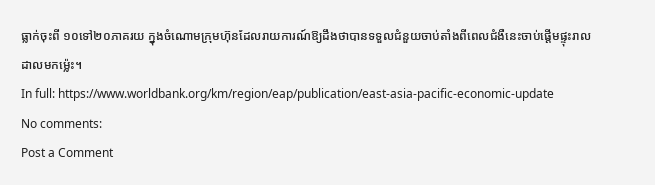ធ្លាក់ចុះពី ១០ទៅ២០ភាគរយ ក្នុងចំណោមក្រុមហ៊ុនដែលរាយការណ៍ឱ្យដឹងថាបានទទួលជំនួយចាប់តាំងពីពេលជំងឺនេះចាប់ផ្តើមផ្ទុះរាលដាលមកម្ល៉េះ។
In full: https://www.worldbank.org/km/region/eap/publication/east-asia-pacific-economic-update
No comments:
Post a Comment